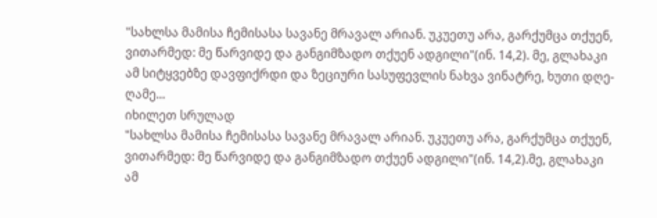"სახლსა მამისა ჩემისასა სავანე მრავალ არიან. უკუეთუ არა, გარქუმცა თქუენ, ვითარმედ: მე წარვიდე და განგიმზადო თქუენ ადგილი"(ინ. 14,2). მე, გლახაკი ამ სიტყვებზე დავფიქრდი და ზეციური სასუფევლის ნახვა ვინატრე, ხუთი დღე-ღამე...
იხილეთ სრულად
"სახლსა მამისა ჩემისასა სავანე მრავალ არიან. უკუეთუ არა, გარქუმცა თქუენ, ვითარმედ: მე წარვიდე და განგიმზადო თქუენ ადგილი"(ინ. 14,2).მე, გლახაკი ამ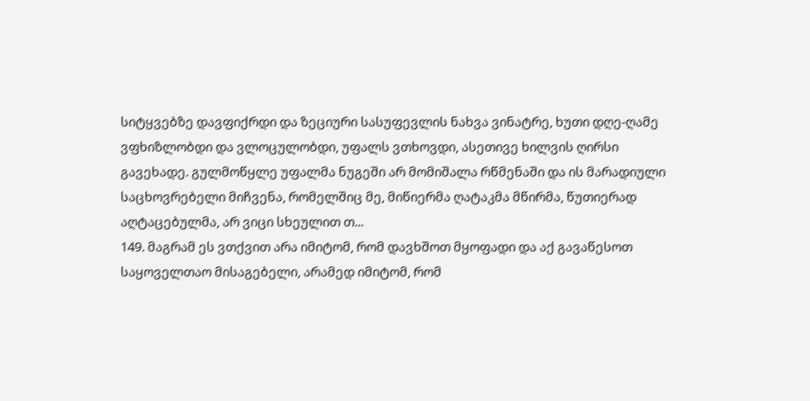სიტყვებზე დავფიქრდი და ზეციური სასუფევლის ნახვა ვინატრე, ხუთი დღე-ღამე ვფხიზლობდი და ვლოცულობდი, უფალს ვთხოვდი, ასეთივე ხილვის ღირსი გავეხადე. გულმოწყლე უფალმა ნუგეში არ მომიშალა რწმენაში და ის მარადიული საცხოვრებელი მიჩვენა, რომელშიც მე, მიწიერმა ღატაკმა მწირმა, წუთიერად აღტაცებულმა, არ ვიცი სხეულით თ...
149. მაგრამ ეს ვთქვით არა იმიტომ, რომ დავხშოთ მყოფადი და აქ გავაწესოთ საყოველთაო მისაგებელი, არამედ იმიტომ, რომ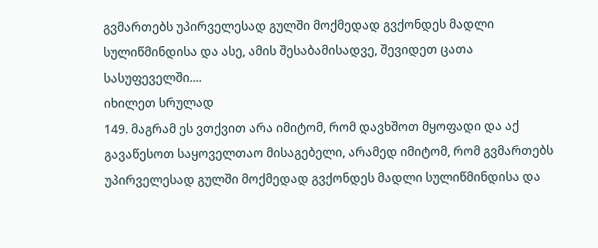გვმართებს უპირველესად გულში მოქმედად გვქონდეს მადლი სულიწმინდისა და ასე, ამის შესაბამისადვე, შევიდეთ ცათა სასუფეველში....
იხილეთ სრულად
149. მაგრამ ეს ვთქვით არა იმიტომ, რომ დავხშოთ მყოფადი და აქ გავაწესოთ საყოველთაო მისაგებელი, არამედ იმიტომ, რომ გვმართებს უპირველესად გულში მოქმედად გვქონდეს მადლი სულიწმინდისა და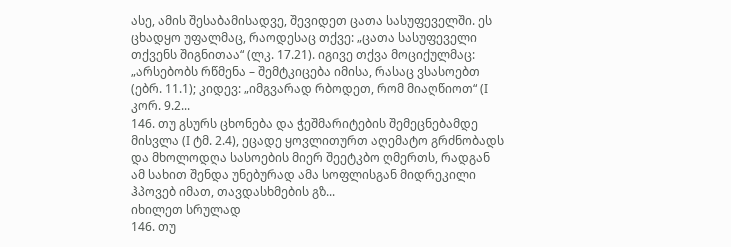ასე, ამის შესაბამისადვე, შევიდეთ ცათა სასუფეველში. ეს ცხადყო უფალმაც, რაოდესაც თქვე: „ცათა სასუფეველი თქვენს შიგნითაა“ (ლკ. 17.21). იგივე თქვა მოციქულმაც: „არსებობს რწმენა – შემტკიცება იმისა, რასაც ვსასოებთ (ებრ. 11.1); კიდევ: „იმგვარად რბოდეთ, რომ მიაღწიოთ“ (I კორ. 9.2...
146. თუ გსურს ცხონება და ჭეშმარიტების შემეცნებამდე მისვლა (I ტმ. 2.4), ეცადე ყოვლითურთ აღემატო გრძნობადს და მხოლოდღა სასოების მიერ შეეტკბო ღმერთს, რადგან ამ სახით შენდა უნებურად ამა სოფლისგან მიდრეკილი ჰპოვებ იმათ, თავდასხმების გზ...
იხილეთ სრულად
146. თუ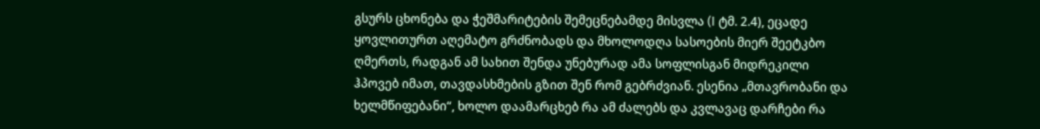გსურს ცხონება და ჭეშმარიტების შემეცნებამდე მისვლა (I ტმ. 2.4), ეცადე ყოვლითურთ აღემატო გრძნობადს და მხოლოდღა სასოების მიერ შეეტკბო ღმერთს, რადგან ამ სახით შენდა უნებურად ამა სოფლისგან მიდრეკილი ჰპოვებ იმათ, თავდასხმების გზით შენ რომ გებრძვიან. ესენია „მთავრობანი და ხელმწიფებანი“, ხოლო დაამარცხებ რა ამ ძალებს და კვლავაც დარჩები რა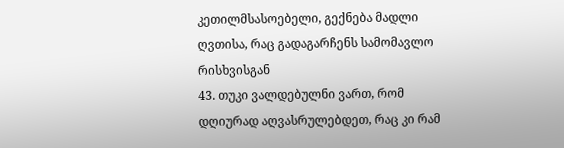კეთილმსასოებელი, გექნება მადლი ღვთისა, რაც გადაგარჩენს სამომავლო რისხვისგან
43. თუკი ვალდებულნი ვართ, რომ დღიურად აღვასრულებდეთ, რაც კი რამ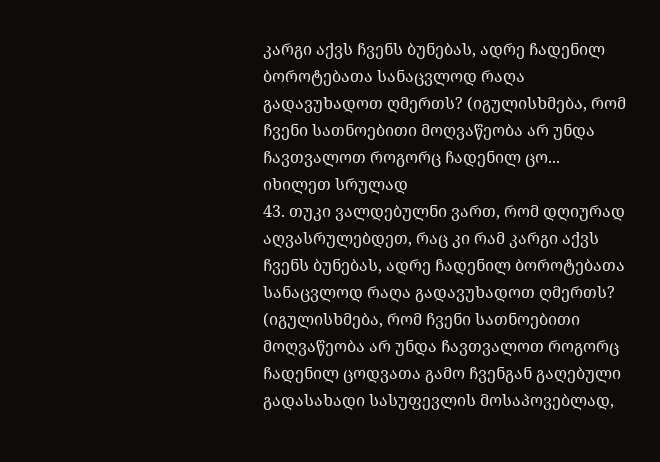კარგი აქვს ჩვენს ბუნებას, ადრე ჩადენილ ბოროტებათა სანაცვლოდ რაღა გადავუხადოთ ღმერთს? (იგულისხმება, რომ ჩვენი სათნოებითი მოღვაწეობა არ უნდა ჩავთვალოთ როგორც ჩადენილ ცო...
იხილეთ სრულად
43. თუკი ვალდებულნი ვართ, რომ დღიურად აღვასრულებდეთ, რაც კი რამ კარგი აქვს ჩვენს ბუნებას, ადრე ჩადენილ ბოროტებათა სანაცვლოდ რაღა გადავუხადოთ ღმერთს? (იგულისხმება, რომ ჩვენი სათნოებითი მოღვაწეობა არ უნდა ჩავთვალოთ როგორც ჩადენილ ცოდვათა გამო ჩვენგან გაღებული გადასახადი სასუფევლის მოსაპოვებლად,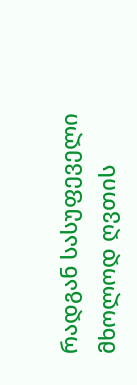რადგან სასუფეველი მხოლოდ ღვთის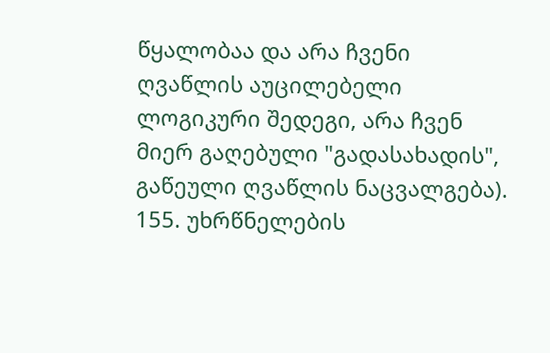წყალობაა და არა ჩვენი ღვაწლის აუცილებელი ლოგიკური შედეგი, არა ჩვენ მიერ გაღებული "გადასახადის", გაწეული ღვაწლის ნაცვალგება).
155. უხრწნელების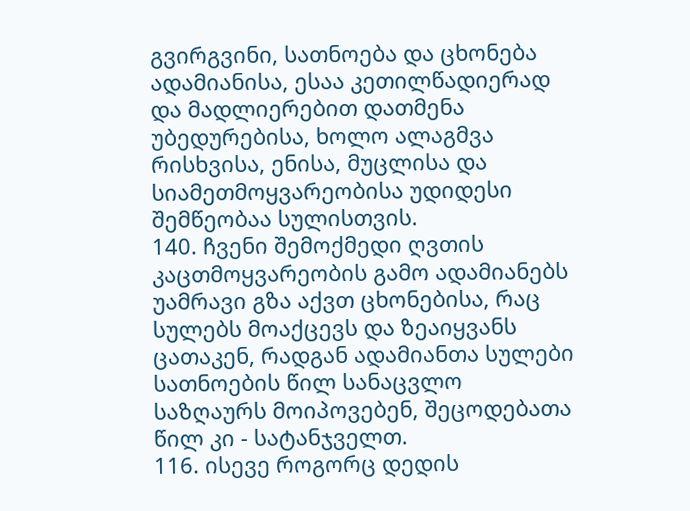გვირგვინი, სათნოება და ცხონება ადამიანისა, ესაა კეთილწადიერად და მადლიერებით დათმენა უბედურებისა, ხოლო ალაგმვა რისხვისა, ენისა, მუცლისა და სიამეთმოყვარეობისა უდიდესი შემწეობაა სულისთვის.
140. ჩვენი შემოქმედი ღვთის კაცთმოყვარეობის გამო ადამიანებს უამრავი გზა აქვთ ცხონებისა, რაც სულებს მოაქცევს და ზეაიყვანს ცათაკენ, რადგან ადამიანთა სულები სათნოების წილ სანაცვლო საზღაურს მოიპოვებენ, შეცოდებათა წილ კი - სატანჯველთ.
116. ისევე როგორც დედის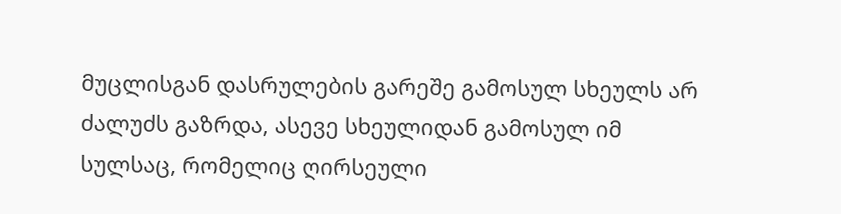მუცლისგან დასრულების გარეშე გამოსულ სხეულს არ ძალუძს გაზრდა, ასევე სხეულიდან გამოსულ იმ სულსაც, რომელიც ღირსეული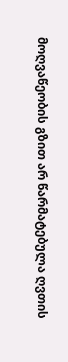მოღვაწეობის გზით არ წარმატებულა ღვთის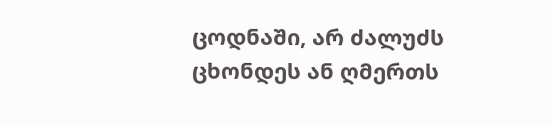ცოდნაში, არ ძალუძს ცხონდეს ან ღმერთს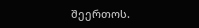შეერთოს.